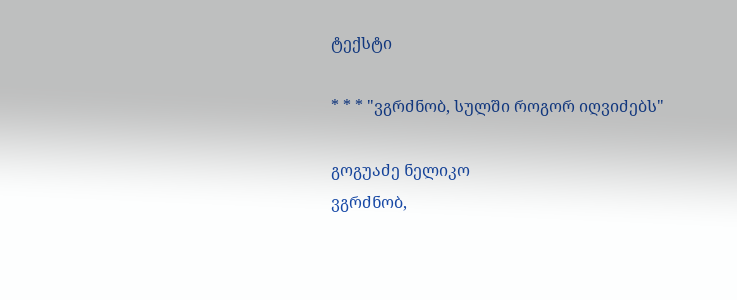ტექსტი

* * * "ვგრძნობ, სულში როგორ იღვიძებს"

გოგუაძე ნელიკო
ვგრძნობ,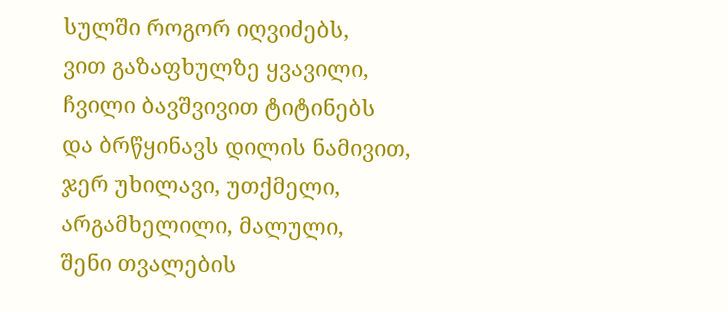სულში როგორ იღვიძებს,
ვით გაზაფხულზე ყვავილი,
ჩვილი ბავშვივით ტიტინებს
და ბრწყინავს დილის ნამივით,
ჯერ უხილავი, უთქმელი,
არგამხელილი, მალული,
შენი თვალების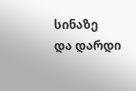სინაზე
და დარდი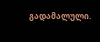გადამალული.